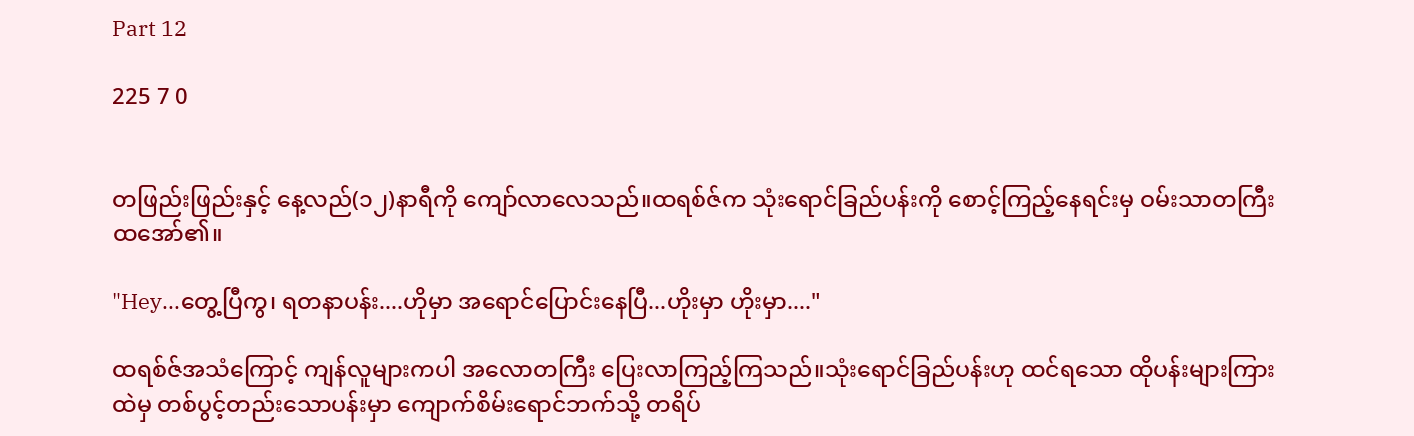Part 12

225 7 0


တဖြည်းဖြည်းနှင့် နေ့လည်(၁၂)နာရီကို ကျော်လာလေသည်။ထရစ်ဇ်က သုံးရောင်ခြည်ပန်းကို စောင့်ကြည့်နေရင်းမှ ဝမ်းသာတကြီး ထအော်၏။

"Hey...တွေ့ပြီကွ၊ ရတနာပန်း....ဟိုမှာ အရောင်ပြောင်းနေပြီ...ဟိုးမှာ ဟိုးမှာ...."

ထရစ်ဇ်အသံကြောင့် ကျန်လူများကပါ အလောတကြီး ပြေးလာကြည့်ကြသည်။သုံးရောင်ခြည်ပန်းဟု ထင်ရသော ထိုပန်းများကြားထဲမှ တစ်ပွင့်တည်းသောပန်းမှာ ကျောက်စိမ်းရောင်ဘက်သို့ တရိပ်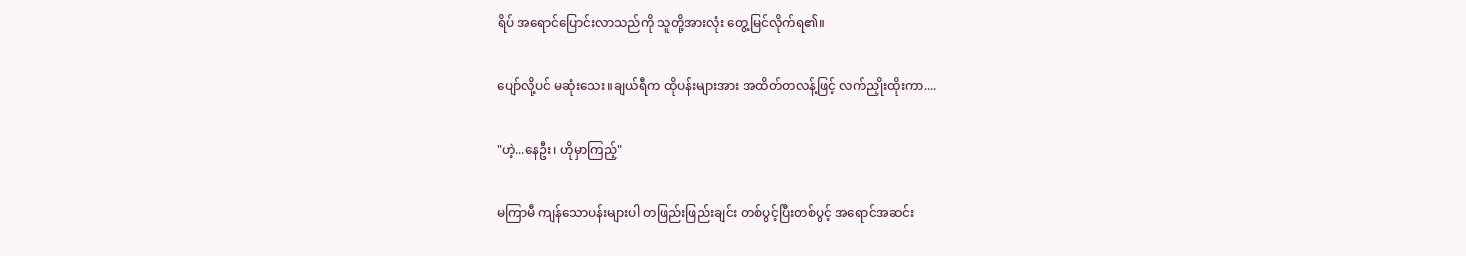ရိပ် အရောင်ပြောင်းလာသည်ကို သူတို့အားလုံး တွေ့မြင်လိုက်ရ၏။

ပျော်လို့ပင် မဆုံးသေး။ချယ်ရီက ထိုပန်းများအား အထိတ်တလန့်ဖြင့် လက်ညှိုးထိုးကာ....

"ဟဲ့...နေဦး၊ ဟိုမှာကြည့်"

မကြာမီ ကျန်သောပန်းများပါ တဖြည်းဖြည်းချင်း တစ်ပွင့်ပြီးတစ်ပွင့် အရောင်အဆင်း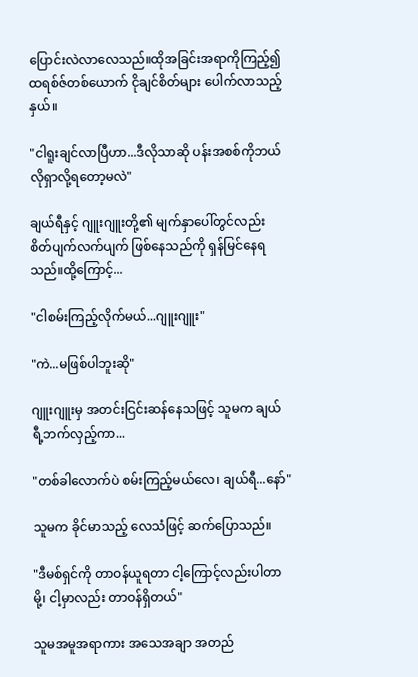ပြောင်းလဲလာလေသည်။ထိုအခြင်းအရာကိုကြည့်၍ ထရစ်ဇ်တစ်ယောက် ငိုချင်စိတ်များ ပေါက်လာသည့်နှယ်။

"ငါရူးချင်လာပြီဟာ...ဒီလိုသာဆို ပန်းအစစ်ကိုဘယ်လိုရှာလို့ရတော့မလဲ"

ချယ်ရီနှင့် ဂျူးဂျူးတို့၏ မျက်နှာပေါ်တွင်လည်း စိတ်ပျက်လက်ပျက် ဖြစ်နေသည်ကို ရှန်မြင်နေရသည်။ထို့ကြောင့်...

"ငါစမ်းကြည့်လိုက်မယ်...ဂျူးဂျူး"

"ကဲ...မဖြစ်ပါဘူးဆို"

ဂျူးဂျူးမှ အတင်းငြင်းဆန်နေသဖြင့် သူမက ချယ်ရီ့ဘက်လှည့်ကာ...

"တစ်ခါလောက်ပဲ စမ်းကြည့်မယ်လေ၊ ချယ်ရီ...နော်"

သူမက ခိုင်မာသည့် လေသံဖြင့် ဆက်ပြောသည်။

"ဒီမစ်ရှင်ကို တာဝန်ယူရတာ ငါ့ကြောင့်လည်းပါတာမို့၊ ငါ့မှာလည်း တာဝန်ရှိတယ်"

သူမအမူအရာကား အသေအချာ အတည်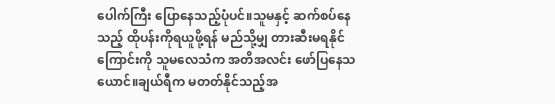ပေါက်ကြီး ပြောနေသည့်ပုံပင်။သူမနှင့် ဆက်စပ်နေသည့် ထိုပန်းကိုရယူဖို့ရန် မည်သို့မျှ တားဆီးမရနိုင်ကြောင်းကို သူမလေသံက အတိအလင်း ဖော်ပြနေသယောင်။ချယ်ရီက မတတ်နိုင်သည့်အ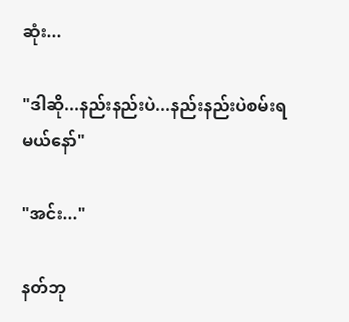ဆုံး...

"ဒါဆို...နည်းနည်းပဲ...နည်းနည်းပဲစမ်းရမယ်နော်"

"အင်း..."

နတ်ဘု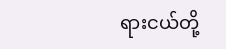ရားငယ်တို့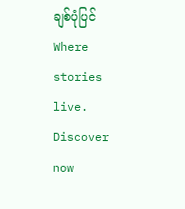ချစ်ပုံပြင်Where stories live. Discover now